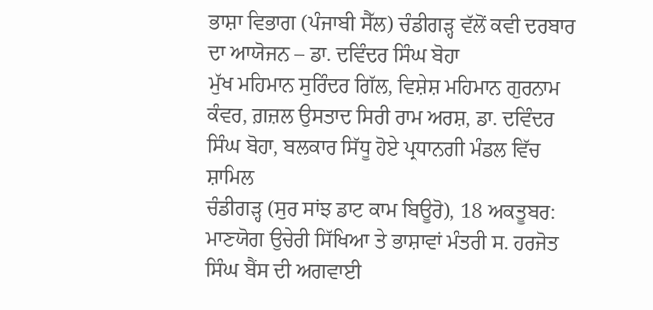ਭਾਸ਼ਾ ਵਿਭਾਗ (ਪੰਜਾਬੀ ਸੈੱਲ) ਚੰਡੀਗੜ੍ਹ ਵੱਲੋਂ ਕਵੀ ਦਰਬਾਰ ਦਾ ਆਯੋਜਨ – ਡਾ. ਦਵਿੰਦਰ ਸਿੰਘ ਬੋਹਾ
ਮੁੱਖ ਮਹਿਮਾਨ ਸੁਰਿੰਦਰ ਗਿੱਲ, ਵਿਸ਼ੇਸ਼ ਮਹਿਮਾਨ ਗੁਰਨਾਮ ਕੰਵਰ, ਗ਼ਜ਼ਲ ਉਸਤਾਦ ਸਿਰੀ ਰਾਮ ਅਰਸ਼, ਡਾ. ਦਵਿੰਦਰ ਸਿੰਘ ਬੋਹਾ, ਬਲਕਾਰ ਸਿੱਧੂ ਹੋਏ ਪ੍ਰਧਾਨਗੀ ਮੰਡਲ ਵਿੱਚ ਸ਼ਾਮਿਲ
ਚੰਡੀਗੜ੍ਹ (ਸੁਰ ਸਾਂਝ ਡਾਟ ਕਾਮ ਬਿਊਰੋ), 18 ਅਕਤੂਬਰ:
ਮਾਣਯੋਗ ਉਚੇਰੀ ਸਿੱਖਿਆ ਤੇ ਭਾਸ਼ਾਵਾਂ ਮੰਤਰੀ ਸ. ਹਰਜੋਤ ਸਿੰਘ ਬੈਂਸ ਦੀ ਅਗਵਾਈ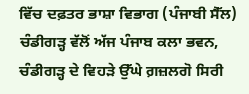ਵਿੱਚ ਦਫ਼ਤਰ ਭਾਸ਼ਾ ਵਿਭਾਗ (ਪੰਜਾਬੀ ਸੈੱਲ) ਚੰਡੀਗੜ੍ਹ ਵੱਲੋਂ ਅੱਜ ਪੰਜਾਬ ਕਲਾ ਭਵਨ, ਚੰਡੀਗੜ੍ਹ ਦੇ ਵਿਹੜੇ ਉੱਘੇ ਗ਼ਜ਼ਲਗੋ ਸਿਰੀ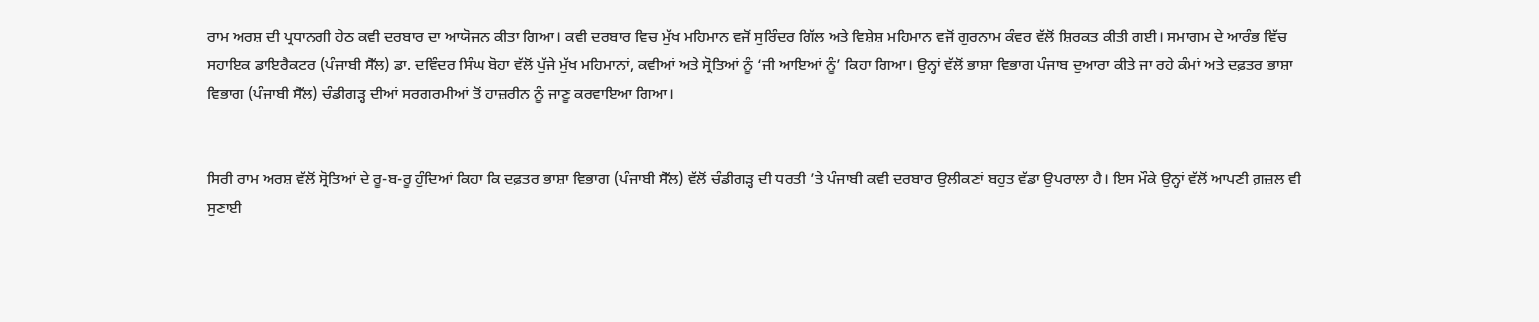ਰਾਮ ਅਰਸ਼ ਦੀ ਪ੍ਰਧਾਨਗੀ ਹੇਠ ਕਵੀ ਦਰਬਾਰ ਦਾ ਆਯੋਜਨ ਕੀਤਾ ਗਿਆ। ਕਵੀ ਦਰਬਾਰ ਵਿਚ ਮੁੱਖ ਮਹਿਮਾਨ ਵਜੋਂ ਸੁਰਿੰਦਰ ਗਿੱਲ ਅਤੇ ਵਿਸ਼ੇਸ਼ ਮਹਿਮਾਨ ਵਜੋਂ ਗੁਰਨਾਮ ਕੰਵਰ ਵੱਲੋਂ ਸ਼ਿਰਕਤ ਕੀਤੀ ਗਈ। ਸਮਾਗਮ ਦੇ ਆਰੰਭ ਵਿੱਚ ਸਹਾਇਕ ਡਾਇਰੈਕਟਰ (ਪੰਜਾਬੀ ਸੈੱਲ) ਡਾ. ਦਵਿੰਦਰ ਸਿੰਘ ਬੋਹਾ ਵੱਲੋਂ ਪੁੱਜੇ ਮੁੱਖ ਮਹਿਮਾਨਾਂ, ਕਵੀਆਂ ਅਤੇ ਸ੍ਰੋਤਿਆਂ ਨੂੰ ‘ਜੀ ਆਇਆਂ ਨੂੰ’ ਕਿਹਾ ਗਿਆ। ਉਨ੍ਹਾਂ ਵੱਲੋਂ ਭਾਸ਼ਾ ਵਿਭਾਗ ਪੰਜਾਬ ਦੁਆਰਾ ਕੀਤੇ ਜਾ ਰਹੇ ਕੰਮਾਂ ਅਤੇ ਦਫ਼ਤਰ ਭਾਸ਼ਾ ਵਿਭਾਗ (ਪੰਜਾਬੀ ਸੈੱਲ) ਚੰਡੀਗੜ੍ਹ ਦੀਆਂ ਸਰਗਰਮੀਆਂ ਤੋਂ ਹਾਜ਼ਰੀਨ ਨੂੰ ਜਾਣੂ ਕਰਵਾਇਆ ਗਿਆ।


ਸਿਰੀ ਰਾਮ ਅਰਸ਼ ਵੱਲੋਂ ਸ੍ਰੋਤਿਆਂ ਦੇ ਰੂ-ਬ-ਰੂ ਹੁੰਦਿਆਂ ਕਿਹਾ ਕਿ ਦਫ਼ਤਰ ਭਾਸ਼ਾ ਵਿਭਾਗ (ਪੰਜਾਬੀ ਸੈੱਲ) ਵੱਲੋਂ ਚੰਡੀਗੜ੍ਹ ਦੀ ਧਰਤੀ ’ਤੇ ਪੰਜਾਬੀ ਕਵੀ ਦਰਬਾਰ ਉਲੀਕਣਾਂ ਬਹੁਤ ਵੱਡਾ ਉਪਰਾਲਾ ਹੈ। ਇਸ ਮੌਕੇ ਉਨ੍ਹਾਂ ਵੱਲੋਂ ਆਪਣੀ ਗ਼ਜ਼ਲ ਵੀ ਸੁਣਾਈ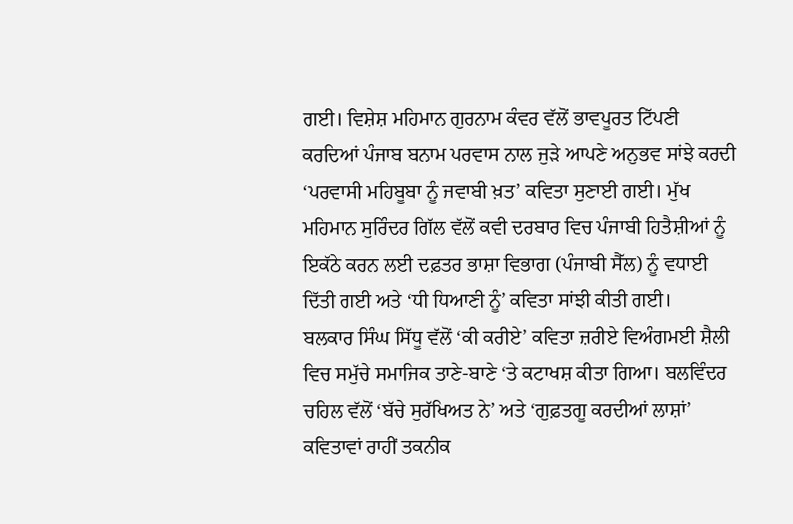ਗਈ। ਵਿਸ਼ੇਸ਼ ਮਹਿਮਾਨ ਗੁਰਨਾਮ ਕੰਵਰ ਵੱਲੋਂ ਭਾਵਪੂਰਤ ਟਿੱਪਣੀ ਕਰਦਿਆਂ ਪੰਜਾਬ ਬਨਾਮ ਪਰਵਾਸ ਨਾਲ ਜੁੜੇ ਆਪਣੇ ਅਨੁਭਵ ਸਾਂਝੇ ਕਰਦੀ ‘ਪਰਵਾਸੀ ਮਹਿਬੂਬਾ ਨੂੰ ਜਵਾਬੀ ਖ਼ਤ’ ਕਵਿਤਾ ਸੁਣਾਈ ਗਈ। ਮੁੱਖ ਮਹਿਮਾਨ ਸੁਰਿੰਦਰ ਗਿੱਲ ਵੱਲੋਂ ਕਵੀ ਦਰਬਾਰ ਵਿਚ ਪੰਜਾਬੀ ਹਿਤੈਸ਼ੀਆਂ ਨੂੰ ਇਕੱਠੇ ਕਰਨ ਲਈ ਦਫ਼ਤਰ ਭਾਸ਼ਾ ਵਿਭਾਗ (ਪੰਜਾਬੀ ਸੈੱਲ) ਨੂੰ ਵਧਾਈ ਦਿੱਤੀ ਗਈ ਅਤੇ ‘ਧੀ ਧਿਆਣੀ ਨੂੰ’ ਕਵਿਤਾ ਸਾਂਝੀ ਕੀਤੀ ਗਈ।
ਬਲਕਾਰ ਸਿੰਘ ਸਿੱਧੂ ਵੱਲੋਂ ‘ਕੀ ਕਰੀਏ’ ਕਵਿਤਾ ਜ਼ਰੀਏ ਵਿਅੰਗਮਈ ਸ਼ੈਲੀ ਵਿਚ ਸਮੁੱਚੇ ਸਮਾਜਿਕ ਤਾਣੇ-ਬਾਣੇ ‘ਤੇ ਕਟਾਖਸ਼ ਕੀਤਾ ਗਿਆ। ਬਲਵਿੰਦਰ ਚਹਿਲ ਵੱਲੋਂ ‘ਬੱਚੇ ਸੁਰੱਖਿਅਤ ਨੇ’ ਅਤੇ ‘ਗੁਫ਼ਤਗੂ ਕਰਦੀਆਂ ਲਾਸ਼ਾਂ’ ਕਵਿਤਾਵਾਂ ਰਾਹੀਂ ਤਕਨੀਕ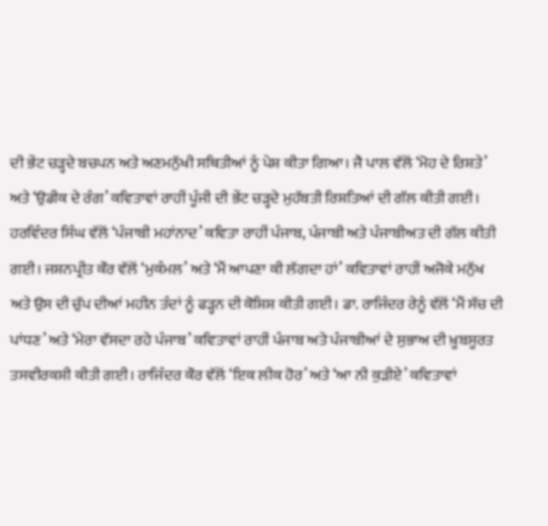ਦੀ ਭੇਂਟ ਚੜ੍ਹਦੇ ਬਚਪਨ ਅਤੇ ਅਣਮਨੁੱਖੀ ਸਥਿਤੀਆਂ ਨੂੰ ਪੇਸ਼ ਕੀਤਾ ਗਿਆ। ਜੈ ਪਾਲ ਵੱਲੋਂ ‘ਮੋਹ ਦੇ ਰਿਸ਼ਤੇ’ ਅਤੇ ‘ਉਡੀਕ ਦੇ ਰੰਗ’ ਕਵਿਤਾਵਾਂ ਰਾਹੀਂ ਪੂੰਜੀ ਦੀ ਭੇਂਟ ਚੜ੍ਹਦੇ ਮੁਹੱਬਤੀ ਰਿਸ਼ਤਿਆਂ ਦੀ ਗੱਲ ਕੀਤੀ ਗਈ। ਹਰਵਿੰਦਰ ਸਿੰਘ ਵੱਲੋਂ ‘ਪੰਜਾਬੀ ਮਹਾਂਨਾਦ’ ਕਵਿਤਾ ਰਾਹੀਂ ਪੰਜਾਬ, ਪੰਜਾਬੀ ਅਤੇ ਪੰਜਾਬੀਅਤ ਦੀ ਗੱਲ ਕੀਤੀ ਗਈ। ਜਸ਼ਨਪ੍ਰੀਤ ਕੌਰ ਵੱਲੋਂ ‘ਮੁਕੰਮਲ’ ਅਤੇ ‘ਮੈਂ ਆਪਣਾ ਕੀ ਲੱਗਦਾ ਹਾਂ’ ਕਵਿਤਾਵਾਂ ਰਾਹੀਂ ਅਜੋਕੇ ਮਨੁੱਖ ਅਤੇ ਉਸ ਦੀ ਚੁੱਪ ਦੀਆਂ ਮਹੀਨ ਤੰਦਾਂ ਨੂੰ ਫੜ੍ਹਨ ਦੀ ਕੋਸ਼ਿਸ਼ ਕੀਤੀ ਗਈ। ਡਾ. ਰਾਜਿੰਦਰ ਰੇਨੂੰ ਵੱਲੋਂ ‘ਮੈਂ ਸੱਚ ਦੀ ਪਾਂਧਣ’ ਅਤੇ ‘ਮੇਰਾ ਵੱਸਦਾ ਰਹੇ ਪੰਜਾਬ’ ਕਵਿਤਾਵਾਂ ਰਾਹੀਂ ਪੰਜਾਬ ਅਤੇ ਪੰਜਾਬੀਆਂ ਦੇ ਸੁਭਾਅ ਦੀ ਖ਼ੂਬਸੂਰਤ ਤਸਵੀਰਕਸ਼ੀ ਕੀਤੀ ਗਈ। ਰਾਜਿੰਦਰ ਕੌਰ ਵੱਲੋਂ ‘ਇਕ ਲੀਕ ਹੋਰ’ ਅਤੇ ‘ਆ ਨੀ ਕੁੜੀਏ’ ਕਵਿਤਾਵਾਂ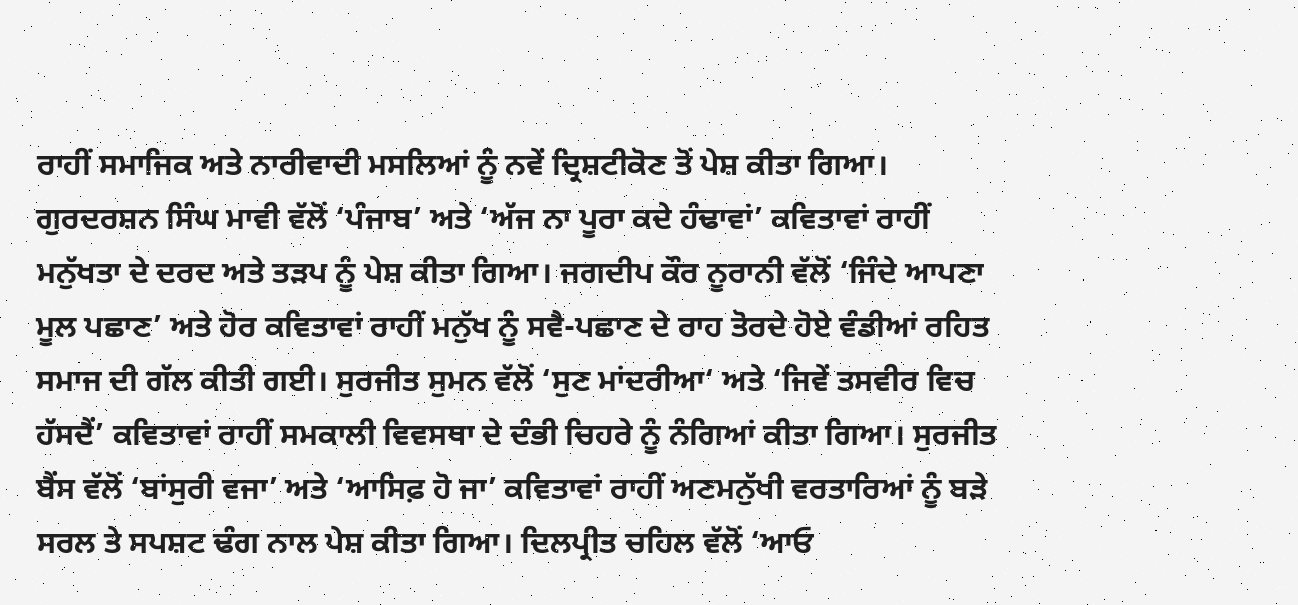ਰਾਹੀਂ ਸਮਾਜਿਕ ਅਤੇ ਨਾਰੀਵਾਦੀ ਮਸਲਿਆਂ ਨੂੰ ਨਵੇਂ ਦ੍ਰਿਸ਼ਟੀਕੋਣ ਤੋਂ ਪੇਸ਼ ਕੀਤਾ ਗਿਆ।
ਗੁਰਦਰਸ਼ਨ ਸਿੰਘ ਮਾਵੀ ਵੱਲੋਂ ‘ਪੰਜਾਬ’ ਅਤੇ ‘ਅੱਜ ਨਾ ਪੂਰਾ ਕਦੇ ਹੰਢਾਵਾਂ’ ਕਵਿਤਾਵਾਂ ਰਾਹੀਂ ਮਨੁੱਖਤਾ ਦੇ ਦਰਦ ਅਤੇ ਤੜਪ ਨੂੰ ਪੇਸ਼ ਕੀਤਾ ਗਿਆ। ਜਗਦੀਪ ਕੌਰ ਨੂਰਾਨੀ ਵੱਲੋਂ ‘ਜਿੰਦੇ ਆਪਣਾ ਮੂਲ ਪਛਾਣ’ ਅਤੇ ਹੋਰ ਕਵਿਤਾਵਾਂ ਰਾਹੀਂ ਮਨੁੱਖ ਨੂੰ ਸਵੈ-ਪਛਾਣ ਦੇ ਰਾਹ ਤੋਰਦੇ ਹੋਏ ਵੰਡੀਆਂ ਰਹਿਤ ਸਮਾਜ ਦੀ ਗੱਲ ਕੀਤੀ ਗਈ। ਸੁਰਜੀਤ ਸੁਮਨ ਵੱਲੋਂ ‘ਸੁਣ ਮਾਂਦਰੀਆ‘ ਅਤੇ ‘ਜਿਵੇਂ ਤਸਵੀਰ ਵਿਚ ਹੱਸਦੈਂ’ ਕਵਿਤਾਵਾਂ ਰਾਹੀਂ ਸਮਕਾਲੀ ਵਿਵਸਥਾ ਦੇ ਦੰਭੀ ਚਿਹਰੇ ਨੂੰ ਨੰਗਿਆਂ ਕੀਤਾ ਗਿਆ। ਸੁਰਜੀਤ ਬੈਂਸ ਵੱਲੋਂ ‘ਬਾਂਸੁਰੀ ਵਜਾ’ ਅਤੇ ‘ਆਸਿਫ਼ ਹੋ ਜਾ’ ਕਵਿਤਾਵਾਂ ਰਾਹੀਂ ਅਣਮਨੁੱਖੀ ਵਰਤਾਰਿਆਂ ਨੂੰ ਬੜੇ ਸਰਲ ਤੇ ਸਪਸ਼ਟ ਢੰਗ ਨਾਲ ਪੇਸ਼ ਕੀਤਾ ਗਿਆ। ਦਿਲਪ੍ਰੀਤ ਚਹਿਲ ਵੱਲੋਂ ‘ਆਓ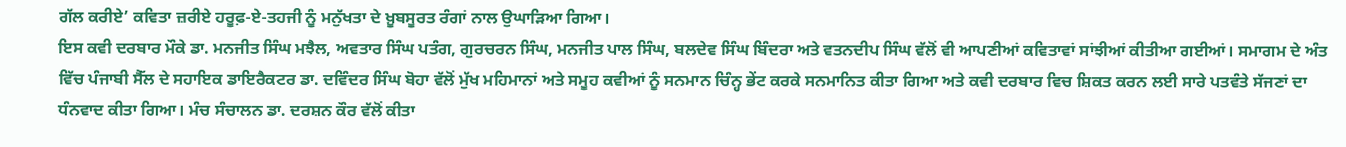ਗੱਲ ਕਰੀਏ’ ਕਵਿਤਾ ਜ਼ਰੀਏ ਹਰੂਫ਼-ਏ-ਤਹਜੀ ਨੂੰ ਮਨੁੱਖਤਾ ਦੇ ਖ਼ੂਬਸੂਰਤ ਰੰਗਾਂ ਨਾਲ ਉਘਾੜਿਆ ਗਿਆ।
ਇਸ ਕਵੀ ਦਰਬਾਰ ਮੌਕੇ ਡਾ. ਮਨਜੀਤ ਸਿੰਘ ਮਝੈਲ, ਅਵਤਾਰ ਸਿੰਘ ਪਤੰਗ, ਗੁਰਚਰਨ ਸਿੰਘ, ਮਨਜੀਤ ਪਾਲ ਸਿੰਘ, ਬਲਦੇਵ ਸਿੰਘ ਬਿੰਦਰਾ ਅਤੇ ਵਤਨਦੀਪ ਸਿੰਘ ਵੱਲੋਂ ਵੀ ਆਪਣੀਆਂ ਕਵਿਤਾਵਾਂ ਸਾਂਝੀਆਂ ਕੀਤੀਆ ਗਈਆਂ। ਸਮਾਗਮ ਦੇ ਅੰਤ ਵਿੱਚ ਪੰਜਾਬੀ ਸੈੱਲ ਦੇ ਸਹਾਇਕ ਡਾਇਰੈਕਟਰ ਡਾ. ਦਵਿੰਦਰ ਸਿੰਘ ਬੋਹਾ ਵੱਲੋਂ ਮੁੱਖ ਮਹਿਮਾਨਾਂ ਅਤੇ ਸਮੂਹ ਕਵੀਆਂ ਨੂੰ ਸਨਮਾਨ ਚਿੰਨ੍ਹ ਭੇਂਟ ਕਰਕੇ ਸਨਮਾਨਿਤ ਕੀਤਾ ਗਿਆ ਅਤੇ ਕਵੀ ਦਰਬਾਰ ਵਿਚ ਸ਼ਿਕਤ ਕਰਨ ਲਈ ਸਾਰੇ ਪਤਵੰਤੇ ਸੱਜਣਾਂ ਦਾ ਧੰਨਵਾਦ ਕੀਤਾ ਗਿਆ। ਮੰਚ ਸੰਚਾਲਨ ਡਾ. ਦਰਸ਼ਨ ਕੌਰ ਵੱਲੋਂ ਕੀਤਾ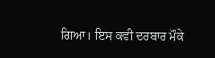ਗਿਆ। ਇਸ ਕਵੀ ਦਰਬਾਰ ਮੌਕੇ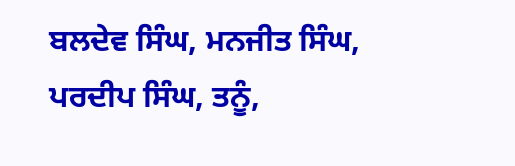ਬਲਦੇਵ ਸਿੰਘ, ਮਨਜੀਤ ਸਿੰਘ, ਪਰਦੀਪ ਸਿੰਘ, ਤਨੂੰ,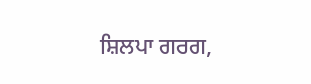ਸ਼ਿਲਪਾ ਗਰਗ,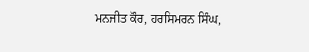ਮਨਜੀਤ ਕੌਰ, ਹਰਸਿਮਰਨ ਸਿੰਘ,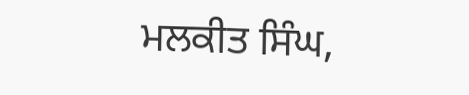ਮਲਕੀਤ ਸਿੰਘ,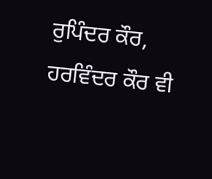ਰੁਪਿੰਦਰ ਕੌਰ, ਹਰਵਿੰਦਰ ਕੌਰ ਵੀ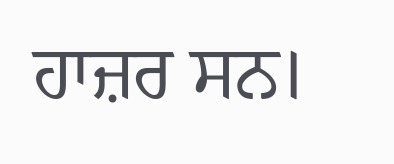ਹਾਜ਼ਰ ਸਨ।